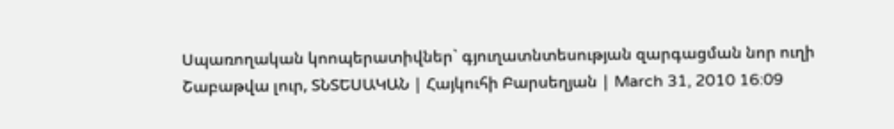Սպառողական կոոպերատիվներ` գյուղատնտեսության զարգացման նոր ուղի
Շաբաթվա լուր, ՏՆՏԵՍԱԿԱՆ | Հայկուհի Բարսեղյան | March 31, 2010 16:09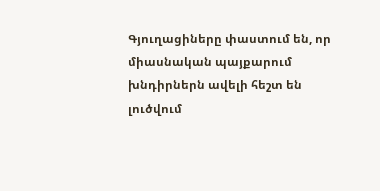Գյուղացիները փաստում են, որ միասնական պայքարում խնդիրներն ավելի հեշտ են լուծվում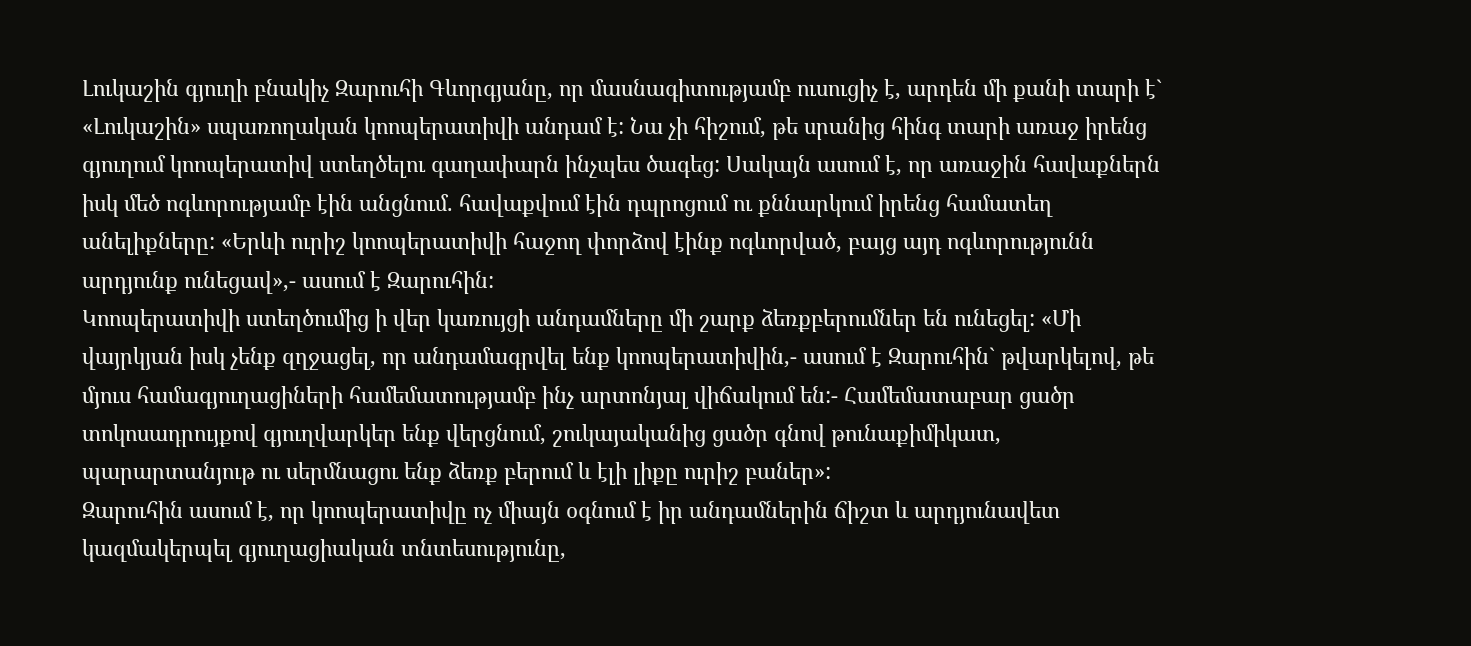Լուկաշին գյուղի բնակիչ Զարուհի Գևորգյանը, որ մասնագիտությամբ ուսուցիչ է, արդեն մի քանի տարի է` «Լուկաշին» սպառողական կոոպերատիվի անդամ է: Նա չի հիշում, թե սրանից հինգ տարի առաջ իրենց գյուղում կոոպերատիվ ստեղծելու գաղափարն ինչպես ծագեց: Սակայն ասում է, որ առաջին հավաքներն իսկ մեծ ոգևորությամբ էին անցնում. հավաքվում էին դպրոցում ու քննարկում իրենց համատեղ անելիքները: «Երևի ուրիշ կոոպերատիվի հաջող փորձով էինք ոգևորված, բայց այդ ոգևորությունն արդյունք ունեցավ»,- ասում է Զարուհին:
Կոոպերատիվի ստեղծումից ի վեր կառույցի անդամները մի շարք ձեռքբերումներ են ունեցել: «Մի վայրկյան իսկ չենք զղջացել, որ անդամագրվել ենք կոոպերատիվին,- ասում է Զարուհին` թվարկելով, թե մյուս համագյուղացիների համեմատությամբ ինչ արտոնյալ վիճակում են:- Համեմատաբար ցածր տոկոսադրույքով գյուղվարկեր ենք վերցնում, շուկայականից ցածր գնով թունաքիմիկատ, պարարտանյութ ու սերմնացու ենք ձեռք բերում և էլի լիքը ուրիշ բաներ»:
Զարուհին ասում է, որ կոոպերատիվը ոչ միայն օգնում է իր անդամներին ճիշտ և արդյունավետ կազմակերպել գյուղացիական տնտեսությունը,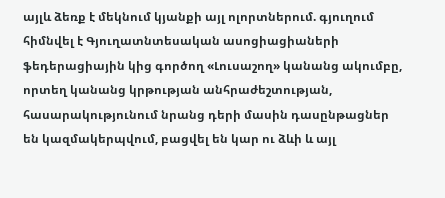այլև ձեռք է մեկնում կյանքի այլ ոլորտներում. գյուղում հիմնվել է Գյուղատնտեսական ասոցիացիաների ֆեդերացիային կից գործող «Լուսաշող» կանանց ակումբը, որտեղ կանանց կրթության անհրաժեշտության, հասարակությունում նրանց դերի մասին դասընթացներ են կազմակերպվում, բացվել են կար ու ձևի և այլ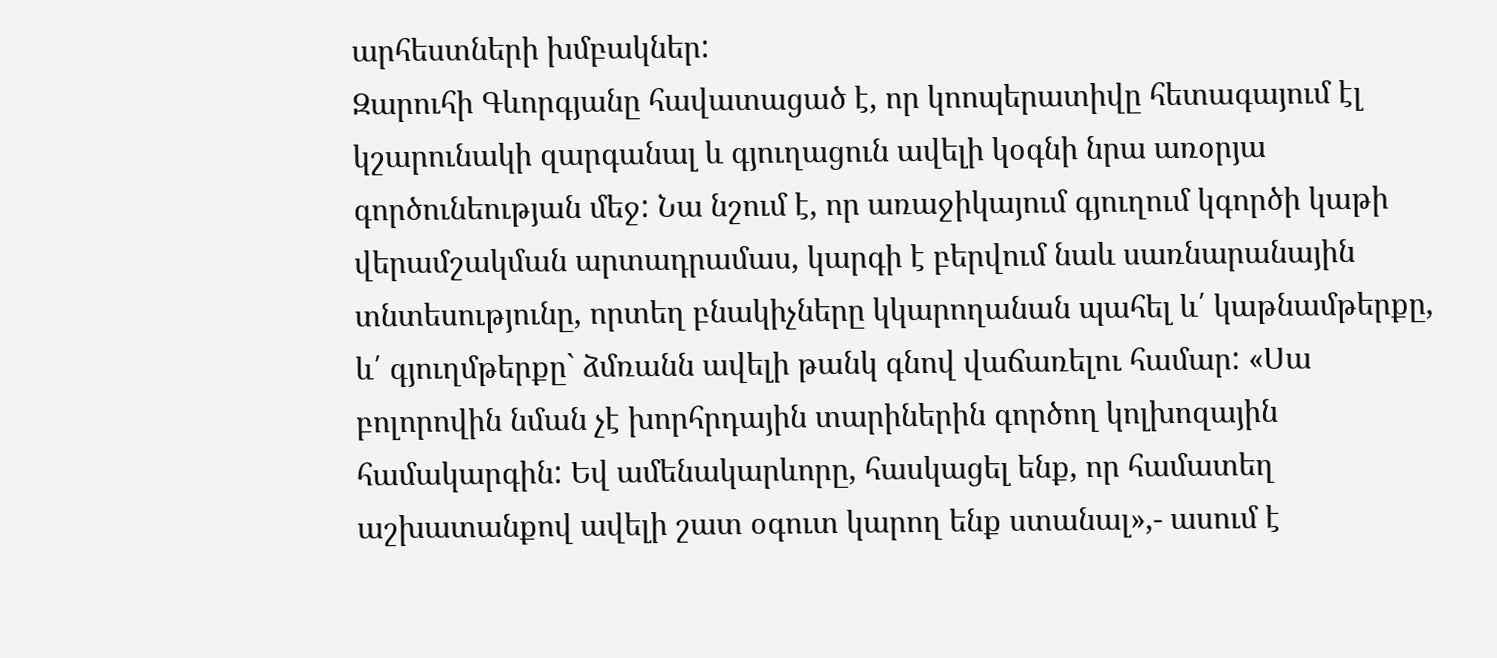արհեստների խմբակներ:
Զարուհի Գևորգյանը հավատացած է, որ կոոպերատիվը հետագայում էլ կշարունակի զարգանալ և գյուղացուն ավելի կօգնի նրա առօրյա գործունեության մեջ: Նա նշում է, որ առաջիկայում գյուղում կգործի կաթի վերամշակման արտադրամաս, կարգի է բերվում նաև սառնարանային տնտեսությունը, որտեղ բնակիչները կկարողանան պահել և՛ կաթնամթերքը, և՛ գյուղմթերքը` ձմռանն ավելի թանկ գնով վաճառելու համար: «Սա բոլորովին նման չէ խորհրդային տարիներին գործող կոլխոզային համակարգին: Եվ ամենակարևորը, հասկացել ենք, որ համատեղ աշխատանքով ավելի շատ օգուտ կարող ենք ստանալ»,- ասում է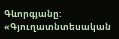Գևորգյանը:
«Գյուղատնտեսական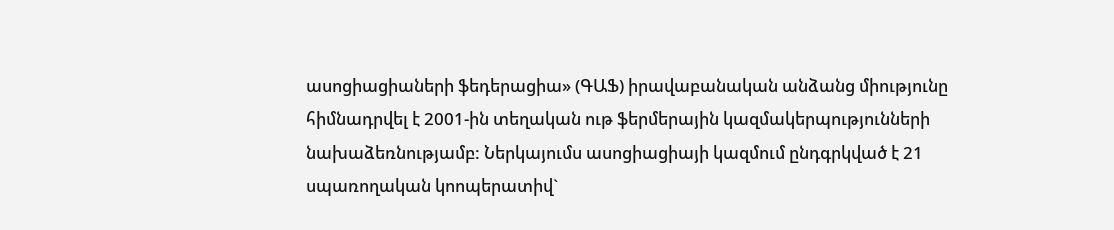ասոցիացիաների ֆեդերացիա» (ԳԱՖ) իրավաբանական անձանց միությունը հիմնադրվել է 2001-ին տեղական ութ ֆերմերային կազմակերպությունների նախաձեռնությամբ: Ներկայումս ասոցիացիայի կազմում ընդգրկված է 21 սպառողական կոոպերատիվ`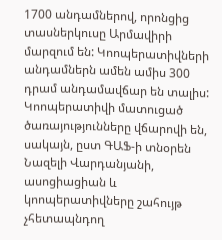1700 անդամներով, որոնցից տասներկուսը Արմավիրի մարզում են: Կոոպերատիվների անդամներն ամեն ամիս 300 դրամ անդամավճար են տալիս: Կոոպերատիվի մատուցած ծառայությունները վճարովի են, սակայն, ըստ ԳԱՖ-ի տնօրեն Նազելի Վարդանյանի, ասոցիացիան և կոոպերատիվները շահույթ չհետապնդող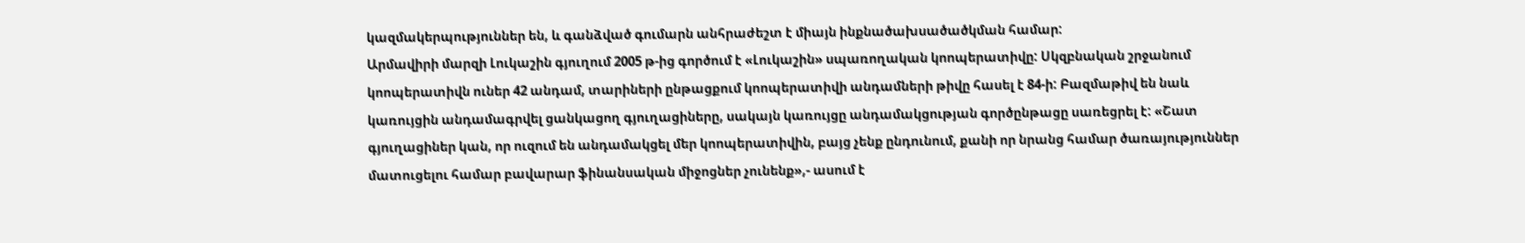կազմակերպություններ են, և գանձված գումարն անհրաժեշտ է միայն ինքնածախսածածկման համար:
Արմավիրի մարզի Լուկաշին գյուղում 2005 թ-ից գործում է «Լուկաշին» սպառողական կոոպերատիվը: Սկզբնական շրջանում կոոպերատիվն ուներ 42 անդամ, տարիների ընթացքում կոոպերատիվի անդամների թիվը հասել է 84-ի: Բազմաթիվ են նաև կառույցին անդամագրվել ցանկացող գյուղացիները, սակայն կառույցը անդամակցության գործընթացը սառեցրել է: «Շատ գյուղացիներ կան, որ ուզում են անդամակցել մեր կոոպերատիվին, բայց չենք ընդունում, քանի որ նրանց համար ծառայություններ մատուցելու համար բավարար ֆինանսական միջոցներ չունենք»,- ասում է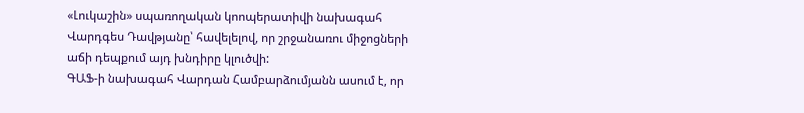«Լուկաշին» սպառողական կոոպերատիվի նախագահ Վարդգես Դավթյանը՝ հավելելով, որ շրջանառու միջոցների աճի դեպքում այդ խնդիրը կլուծվի:
ԳԱՖ-ի նախագահ Վարդան Համբարձումյանն ասում է, որ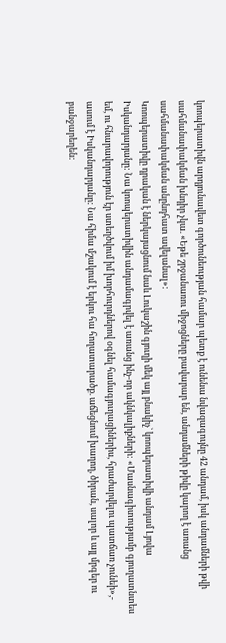կոոպերատիվն արդյունավետ գործունեության համար պետք է ունենա նվազագույնը 42 անդամ, իսկ անդամների թվի սահմանափակման խնդիր չկա. «Եթե շրջանառու միջոցները բավարար են, անդամների թիվը կարող է առանց սահմանափակման անընդհատ ավելանալ»:
Կոոպերատիվը դրական է ներկայացնում նաև Լուկաշին գյուղի մեկ այլ բնակիչ` կոոպերատիվի անդամ Լյովա Իսկանդարյանը: Նա կոոպերատիվին անդամագրվել է առանց ինչ-որ ակնկալիքների: «Մասնագիտությամբ գյուղատնտես եմ, ու հնարավորություն էր ստեղծվում իմ խորհուրդներով օգնել համագյուղացիներիս, հրաժարվելու պատճառ չունեի»,- ասում է Իսկանդարյանը: Նա հիմա մշակում է երկու հա հողատարածք. աճեցնում խաղող, ծիրան, սալոր և այլ մրգեր ու բանջարեղեն: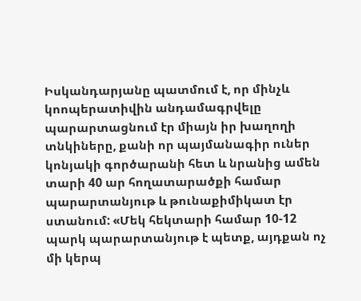Իսկանդարյանը պատմում է, որ մինչև կոոպերատիվին անդամագրվելը պարարտացնում էր միայն իր խաղողի տնկիները, քանի որ պայմանագիր ուներ կոնյակի գործարանի հետ և նրանից ամեն տարի 40 ար հողատարածքի համար պարարտանյութ և թունաքիմիկատ էր ստանում: «Մեկ հեկտարի համար 10-12 պարկ պարարտանյութ է պետք, այդքան ոչ մի կերպ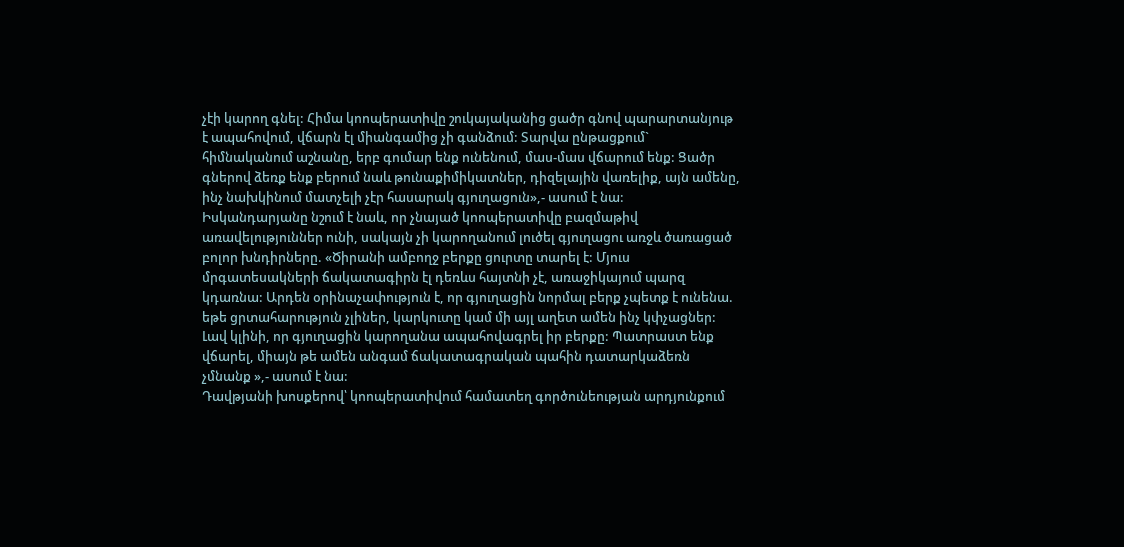չէի կարող գնել: Հիմա կոոպերատիվը շուկայականից ցածր գնով պարարտանյութ է ապահովում, վճարն էլ միանգամից չի գանձում: Տարվա ընթացքում` հիմնականում աշնանը, երբ գումար ենք ունենում, մաս-մաս վճարում ենք: Ցածր գներով ձեռք ենք բերում նաև թունաքիմիկատներ, դիզելային վառելիք, այն ամենը, ինչ նախկինում մատչելի չէր հասարակ գյուղացուն»,- ասում է նա:
Իսկանդարյանը նշում է նաև, որ չնայած կոոպերատիվը բազմաթիվ առավելություններ ունի, սակայն չի կարողանում լուծել գյուղացու առջև ծառացած բոլոր խնդիրները. «Ծիրանի ամբողջ բերքը ցուրտը տարել է: Մյուս մրգատեսակների ճակատագիրն էլ դեռևս հայտնի չէ, առաջիկայում պարզ կդառնա: Արդեն օրինաչափություն է, որ գյուղացին նորմալ բերք չպետք է ունենա. եթե ցրտահարություն չլիներ, կարկուտը կամ մի այլ աղետ ամեն ինչ կփչացներ: Լավ կլինի, որ գյուղացին կարողանա ապահովագրել իր բերքը: Պատրաստ ենք վճարել, միայն թե ամեն անգամ ճակատագրական պահին դատարկաձեռն չմնանք »,- ասում է նա:
Դավթյանի խոսքերով՝ կոոպերատիվում համատեղ գործունեության արդյունքում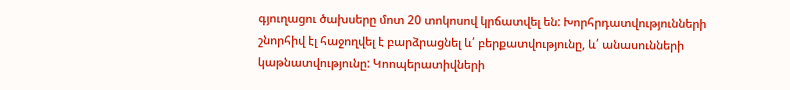գյուղացու ծախսերը մոտ 20 տոկոսով կրճատվել են: Խորհրդատվությունների շնորհիվ էլ հաջողվել է բարձրացնել և՛ բերքատվությունը, և՛ անասունների կաթնատվությունը: Կոոպերատիվների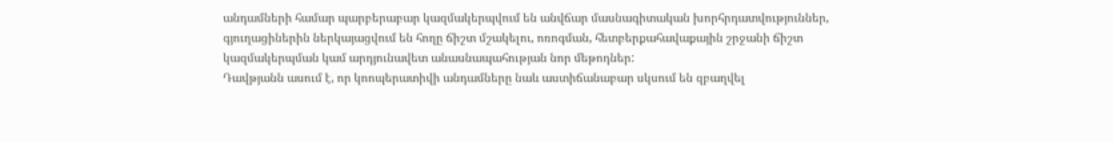անդամների համար պարբերաբար կազմակերպվում են անվճար մասնագիտական խորհրդատվություններ, գյուղացիներին ներկայացվում են հողը ճիշտ մշակելու, ոռոգման, հետբերքահավաքային շրջանի ճիշտ կազմակերպման կամ արդյունավետ անասնապահության նոր մեթոդներ:
Դավթյանն ասում է, որ կոոպերատիվի անդամները նաև աստիճանաբար սկսում են զբաղվել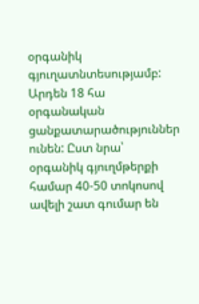օրգանիկ գյուղատնտեսությամբ: Արդեն 18 հա օրգանական ցանքատարածություններ ունեն: Ըստ նրա՝ օրգանիկ գյուղմթերքի համար 40-50 տոկոսով ավելի շատ գումար են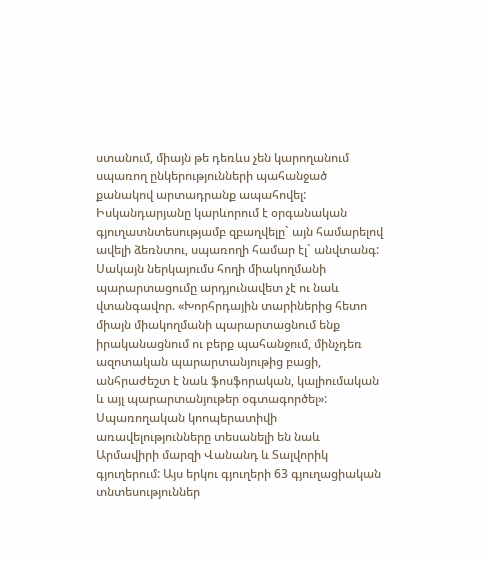ստանում, միայն թե դեռևս չեն կարողանում սպառող ընկերությունների պահանջած քանակով արտադրանք ապահովել:
Իսկանդարյանը կարևորում է օրգանական գյուղատնտեսությամբ զբաղվելը` այն համարելով ավելի ձեռնտու, սպառողի համար էլ` անվտանգ: Սակայն ներկայումս հողի միակողմանի պարարտացումը արդյունավետ չէ ու նաև վտանգավոր. «Խորհրդային տարիներից հետո միայն միակողմանի պարարտացնում ենք իրականացնում ու բերք պահանջում, մինչդեռ ազոտական պարարտանյութից բացի, անհրաժեշտ է նաև ֆոսֆորական, կալիումական և այլ պարարտանյութեր օգտագործել»:
Սպառողական կոոպերատիվի առավելությունները տեսանելի են նաև Արմավիրի մարզի Վանանդ և Տալվորիկ գյուղերում: Այս երկու գյուղերի 63 գյուղացիական տնտեսություններ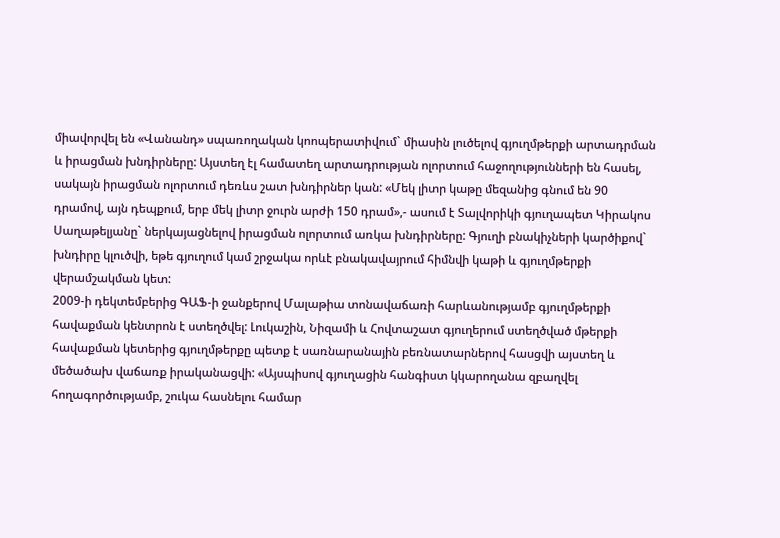միավորվել են «Վանանդ» սպառողական կոոպերատիվում` միասին լուծելով գյուղմթերքի արտադրման և իրացման խնդիրները: Այստեղ էլ համատեղ արտադրության ոլորտում հաջողությունների են հասել, սակայն իրացման ոլորտում դեռևս շատ խնդիրներ կան: «Մեկ լիտր կաթը մեզանից գնում են 90 դրամով, այն դեպքում, երբ մեկ լիտր ջուրն արժի 150 դրամ»,- ասում է Տալվորիկի գյուղապետ Կիրակոս Սաղաթելյանը` ներկայացնելով իրացման ոլորտում առկա խնդիրները: Գյուղի բնակիչների կարծիքով` խնդիրը կլուծվի, եթե գյուղում կամ շրջակա որևէ բնակավայրում հիմնվի կաթի և գյուղմթերքի վերամշակման կետ:
2009-ի դեկտեմբերից ԳԱՖ-ի ջանքերով Մալաթիա տոնավաճառի հարևանությամբ գյուղմթերքի հավաքման կենտրոն է ստեղծվել: Լուկաշին, Նիզամի և Հովտաշատ գյուղերում ստեղծված մթերքի հավաքման կետերից գյուղմթերքը պետք է սառնարանային բեռնատարներով հասցվի այստեղ և մեծածախ վաճառք իրականացվի: «Այսպիսով գյուղացին հանգիստ կկարողանա զբաղվել հողագործությամբ, շուկա հասնելու համար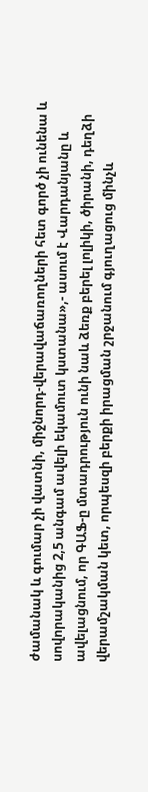ժամանակ և գումար չի վատնի, միջնորդ-վերավաճառողների հետ գործ չի ունենա և սովորականից 2,5 անգամ ավելի եկամուտ կստանա»,- ասում է Վարդանյանը և ավելացնում, որ ԳԱՖ-ը մտադրություն ունի նաև ձեռք բերել լոլիկի, ծիրանի, դեղձի վերամշակման կետ, որպեսզի բերքի իրացման շրջանում գյուղացուց մինչև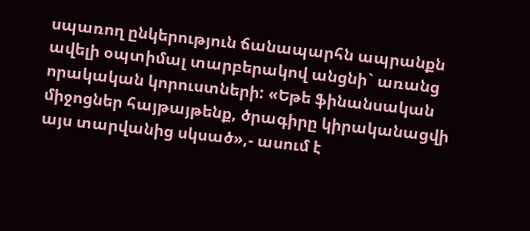սպառող ընկերություն ճանապարհն ապրանքն ավելի օպտիմալ տարբերակով անցնի` առանց որակական կորուստների: «Եթե ֆինանսական միջոցներ հայթայթենք, ծրագիրը կիրականացվի այս տարվանից սկսած»,- ասում է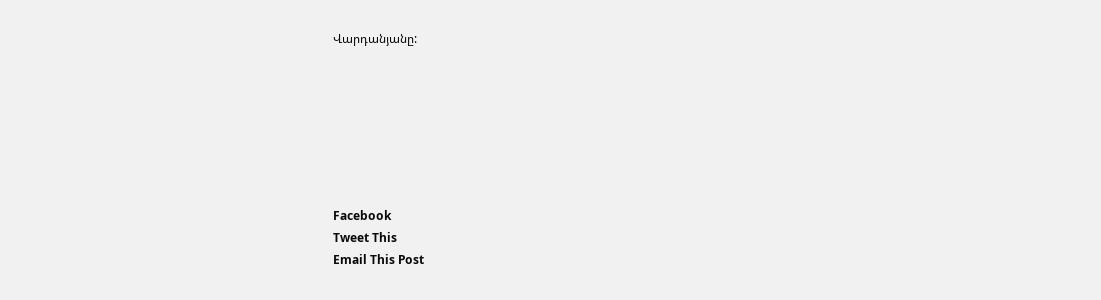Վարդանյանը:







Facebook
Tweet This
Email This Post